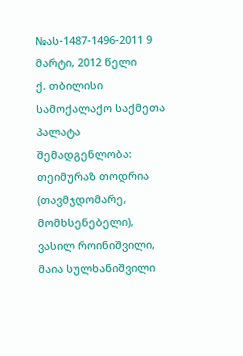№ას-1487-1496-2011 9 მარტი, 2012 წელი
ქ. თბილისი
სამოქალაქო საქმეთა პალატა
შემადგენლობა:
თეიმურაზ თოდრია (თავმჯდომარე, მომხსენებელი),
ვასილ როინიშვილი, მაია სულხანიშვილი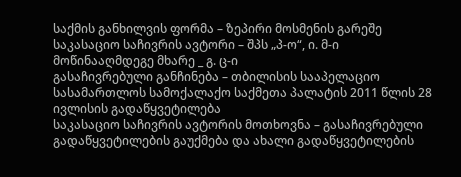საქმის განხილვის ფორმა – ზეპირი მოსმენის გარეშე
საკასაციო საჩივრის ავტორი – შპს „პ-ო“, ი. მ-ი
მოწინააღმდეგე მხარე _ გ. ც-ი
გასაჩივრებული განჩინება – თბილისის სააპელაციო სასამართლოს სამოქალაქო საქმეთა პალატის 2011 წლის 28 ივლისის გადაწყვეტილება
საკასაციო საჩივრის ავტორის მოთხოვნა – გასაჩივრებული გადაწყვეტილების გაუქმება და ახალი გადაწყვეტილების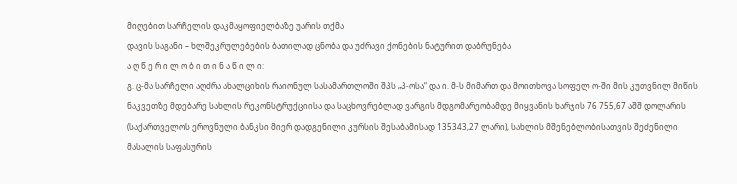მიღებით სარჩელის დაკმაყოფიელბაზე უარის თქმა
დავის საგანი – ხლშეკრულებების ბათილად ცნობა და უძრავი ქონების ნატურით დაბრუნება
ა ღ წ ე რ ი ლ ო ბ ი თ ი ნ ა წ ი ლ ი:
გ. ც-მა სარჩელი აღძრა ახალციხის რაიონულ სასამართლოში შპს „პ-ოსა“ და ი. მ-ს მიმართ და მოითხოვა სოფელ ო-ში მის კუთვნილ მიწის ნაკვეთზე მდებარე სახლის რეკონსტრუქციისა და საცხოვრებლად ვარგის მდგომარეობამდე მიყვანის ხარჯის 76 755,67 აშშ დოლარის (საქართველოს ეროვნული ბანკსი მიერ დადგენილი კურსის შესაბამისად 135343,27 ლარი), სახლის მშენებლობისათვის შეძენილი მასალის საფასურის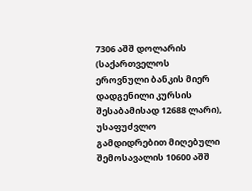7306 აშშ დოლარის (საქართველოს ეროვნული ბანკის მიერ დადგენილი კურსის შესაბამისად 12688 ლარი), უსაფუძვლო გამდიდრებით მიღებული შემოსავალის 10600 აშშ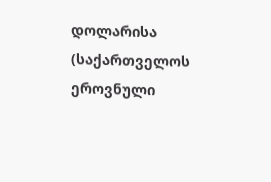დოლარისა (საქართველოს ეროვნული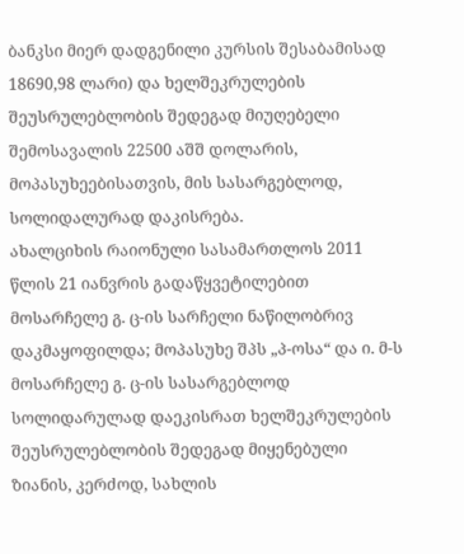ბანკსი მიერ დადგენილი კურსის შესაბამისად 18690,98 ლარი) და ხელშეკრულების შეუსრულებლობის შედეგად მიუღებელი შემოსავალის 22500 აშშ დოლარის, მოპასუხეებისათვის, მის სასარგებლოდ, სოლიდალურად დაკისრება.
ახალციხის რაიონული სასამართლოს 2011 წლის 21 იანვრის გადაწყვეტილებით მოსარჩელე გ. ც-ის სარჩელი ნაწილობრივ დაკმაყოფილდა; მოპასუხე შპს „პ-ოსა“ და ი. მ-ს მოსარჩელე გ. ც-ის სასარგებლოდ სოლიდარულად დაეკისრათ ხელშეკრულების შეუსრულებლობის შედეგად მიყენებული ზიანის, კერძოდ, სახლის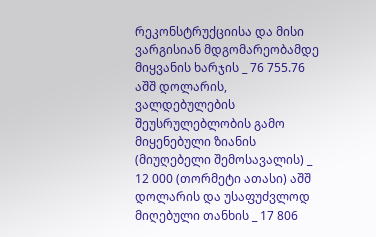რეკონსტრუქციისა და მისი ვარგისიან მდგომარეობამდე მიყვანის ხარჯის _ 76 755.76 აშშ დოლარის, ვალდებულების შეუსრულებლობის გამო მიყენებული ზიანის (მიუღებელი შემოსავალის) _ 12 000 (თორმეტი ათასი) აშშ დოლარის და უსაფუძვლოდ მიღებული თანხის _ 17 806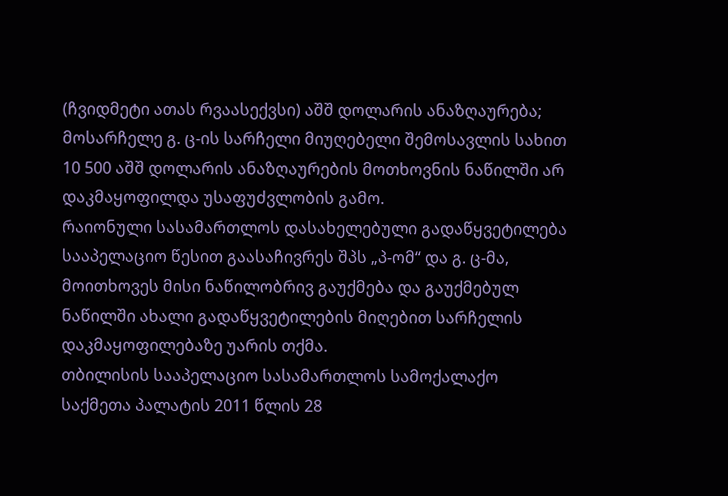(ჩვიდმეტი ათას რვაასექვსი) აშშ დოლარის ანაზღაურება; მოსარჩელე გ. ც-ის სარჩელი მიუღებელი შემოსავლის სახით 10 500 აშშ დოლარის ანაზღაურების მოთხოვნის ნაწილში არ დაკმაყოფილდა უსაფუძვლობის გამო.
რაიონული სასამართლოს დასახელებული გადაწყვეტილება სააპელაციო წესით გაასაჩივრეს შპს „პ-ომ“ და გ. ც-მა, მოითხოვეს მისი ნაწილობრივ გაუქმება და გაუქმებულ ნაწილში ახალი გადაწყვეტილების მიღებით სარჩელის დაკმაყოფილებაზე უარის თქმა.
თბილისის სააპელაციო სასამართლოს სამოქალაქო საქმეთა პალატის 2011 წლის 28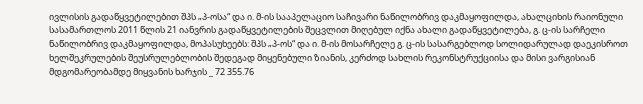ივლისის გადაწყვეტილებით შპს „პ-ოსა“ და ი. მ-ის სააპელაციო საჩივარი ნაწილობრივ დაკმაყოფილდა, ახალციხის რაიონული სასამართლოს 2011 წლის 21 იანვრის გადაწყვეტილების შეცვლით მიღებულ იქნა ახალი გადაწყვეტილება, გ. ც-ის სარჩელი ნაწილობრივ დაკმაყოფილდა, მოპასუხეებს: შპს „პ-ოს“ და ი. მ-ის მოსარჩელე გ. ც-ის სასარგებლოდ სოლიდარულად დაეკისროთ ხელშეკრულების შეუსრულებლობის შედეგად მიყენებული ზიანის, კერძოდ სახლის რეკონსტრუქციისა და მისი ვარგისიან მდგომარეობამდე მიყვანის ხარჯის _ 72 355.76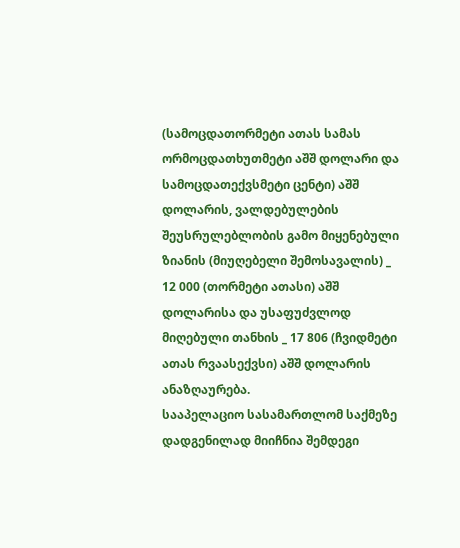(სამოცდათორმეტი ათას სამას ორმოცდათხუთმეტი აშშ დოლარი და სამოცდათექვსმეტი ცენტი) აშშ დოლარის, ვალდებულების შეუსრულებლობის გამო მიყენებული ზიანის (მიუღებელი შემოსავალის) _ 12 000 (თორმეტი ათასი) აშშ დოლარისა და უსაფუძვლოდ მიღებული თანხის _ 17 806 (ჩვიდმეტი ათას რვაასექვსი) აშშ დოლარის ანაზღაურება.
სააპელაციო სასამართლომ საქმეზე დადგენილად მიიჩნია შემდეგი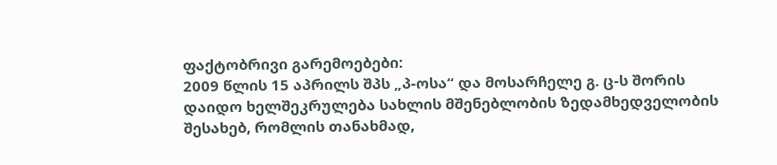ფაქტობრივი გარემოებები:
2009 წლის 15 აპრილს შპს „პ-ოსა“ და მოსარჩელე გ. ც-ს შორის დაიდო ხელშეკრულება სახლის მშენებლობის ზედამხედველობის შესახებ, რომლის თანახმად,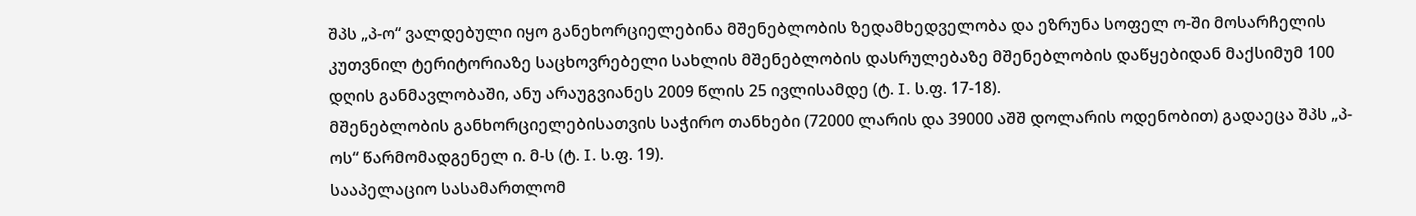შპს „პ-ო“ ვალდებული იყო განეხორციელებინა მშენებლობის ზედამხედველობა და ეზრუნა სოფელ ო-ში მოსარჩელის კუთვნილ ტერიტორიაზე საცხოვრებელი სახლის მშენებლობის დასრულებაზე მშენებლობის დაწყებიდან მაქსიმუმ 100 დღის განმავლობაში, ანუ არაუგვიანეს 2009 წლის 25 ივლისამდე (ტ. I. ს.ფ. 17-18).
მშენებლობის განხორციელებისათვის საჭირო თანხები (72000 ლარის და 39000 აშშ დოლარის ოდენობით) გადაეცა შპს „პ-ოს“ წარმომადგენელ ი. მ-ს (ტ. I. ს.ფ. 19).
სააპელაციო სასამართლომ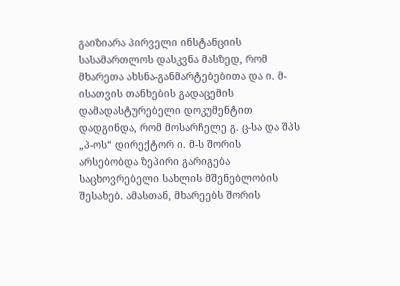გაიზიარა პირველი ინსტანციის სასამართლოს დასკვნა მასზედ, რომ მხარეთა ახსნა-განმარტებებითა და ი. მ-ისათვის თანხების გადაცემის დამადასტურებელი დოკუმენტით დადგინდა, რომ მოსარჩელე გ. ც-სა და შპს „პ-ოს“ დირექტორ ი. მ-ს შორის არსებობდა ზეპირი გარიგება საცხოვრებელი სახლის მშენებლობის შესახებ. ამასთან, მხარეებს შორის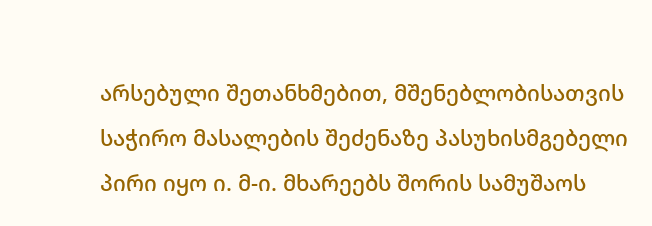არსებული შეთანხმებით, მშენებლობისათვის საჭირო მასალების შეძენაზე პასუხისმგებელი პირი იყო ი. მ-ი. მხარეებს შორის სამუშაოს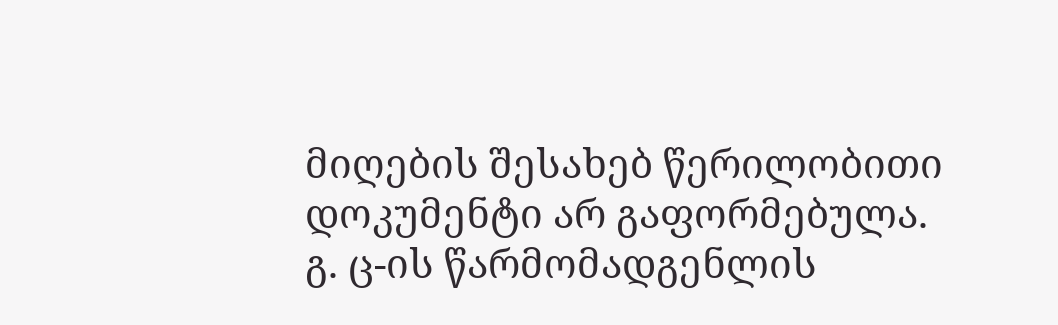მიღების შესახებ წერილობითი დოკუმენტი არ გაფორმებულა.
გ. ც-ის წარმომადგენლის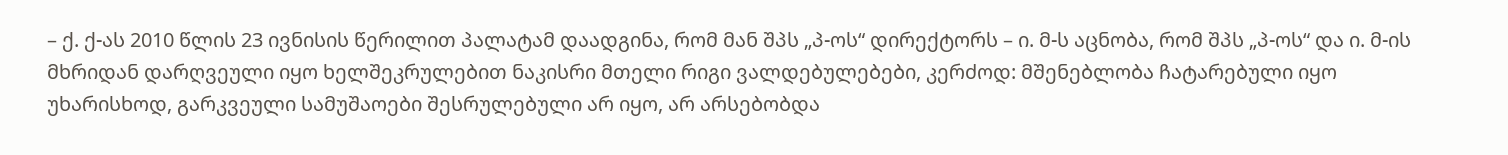– ქ. ქ-ას 2010 წლის 23 ივნისის წერილით პალატამ დაადგინა, რომ მან შპს „პ-ოს“ დირექტორს – ი. მ-ს აცნობა, რომ შპს „პ-ოს“ და ი. მ-ის მხრიდან დარღვეული იყო ხელშეკრულებით ნაკისრი მთელი რიგი ვალდებულებები, კერძოდ: მშენებლობა ჩატარებული იყო უხარისხოდ, გარკვეული სამუშაოები შესრულებული არ იყო, არ არსებობდა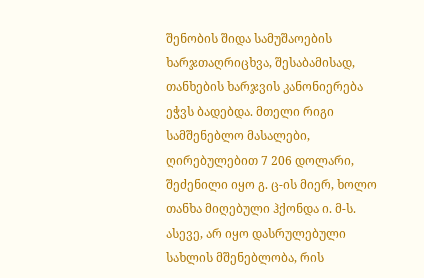შენობის შიდა სამუშაოების ხარჯთაღრიცხვა, შესაბამისად, თანხების ხარჯვის კანონიერება ეჭვს ბადებდა. მთელი რიგი სამშენებლო მასალები, ღირებულებით 7 206 დოლარი, შეძენილი იყო გ. ც-ის მიერ, ხოლო თანხა მიღებული ჰქონდა ი. მ-ს. ასევე, არ იყო დასრულებული სახლის მშენებლობა, რის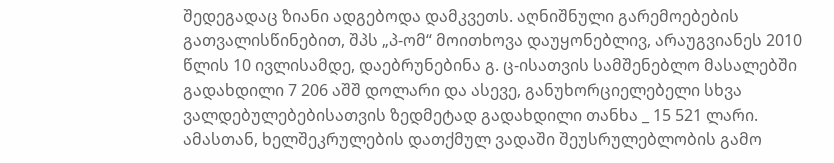შედეგადაც ზიანი ადგებოდა დამკვეთს. აღნიშნული გარემოებების გათვალისწინებით, შპს „პ-ომ“ მოითხოვა დაუყონებლივ, არაუგვიანეს 2010 წლის 10 ივლისამდე, დაებრუნებინა გ. ც-ისათვის სამშენებლო მასალებში გადახდილი 7 206 აშშ დოლარი და ასევე, განუხორციელებელი სხვა ვალდებულებებისათვის ზედმეტად გადახდილი თანხა _ 15 521 ლარი. ამასთან, ხელშეკრულების დათქმულ ვადაში შეუსრულებლობის გამო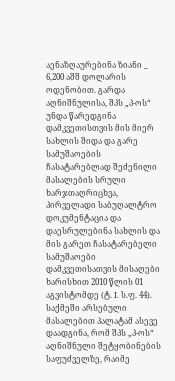აენაზღაურებინა ზიანი _ 6,200 აშშ დოლარის ოდენობით. გარდა აღნიშნულისა, შპს „პ-ოს“ უნდა წარედგინა დამკვეთისთვის მის მიერ სახლის შიდა და გარე სამუშაოების ჩასატარებლად შეძენილი მასალების სრული ხარჯთაღრიცხვა, პირველადი საბუღალტრო დოკუმენტაცია და დაესრულებინა სახლის და მის გარეთ ჩასატარებელი სამუშაოები დამკვეთისათვის მისაღები ხარისხით 2010 წლის 01 აგვისტომდე (ტ. I. ს.ფ. 44).
საქმეში არსებული მასალებით პალატამ ასევე დაადგინა, რომ შპს „პ-ოს“ აღნიშნული შეტყობინების საფუძველზე, რაიმე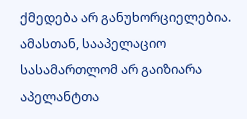ქმედება არ განუხორციელებია. ამასთან, სააპელაციო სასამართლომ არ გაიზიარა აპელანტთა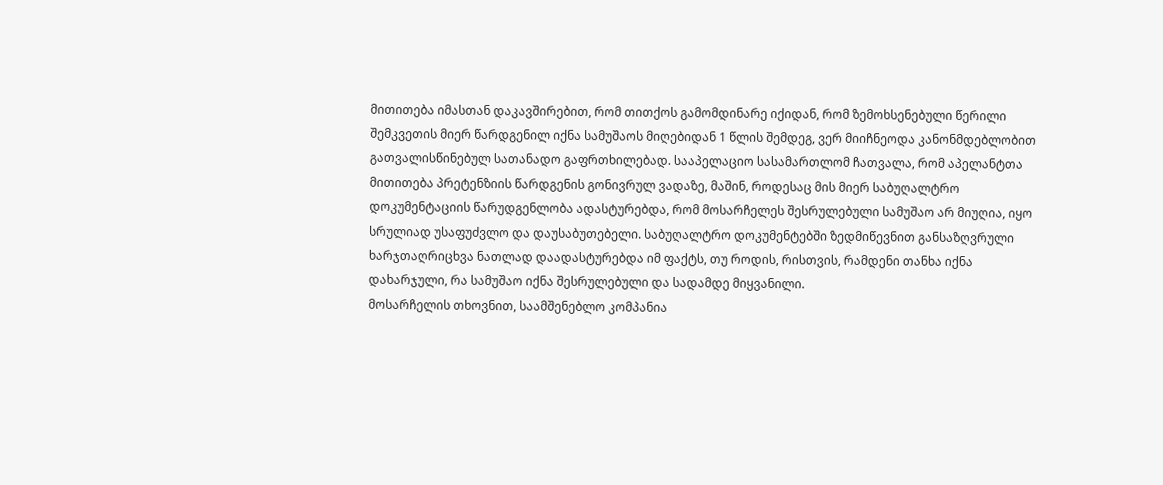მითითება იმასთან დაკავშირებით, რომ თითქოს გამომდინარე იქიდან, რომ ზემოხსენებული წერილი შემკვეთის მიერ წარდგენილ იქნა სამუშაოს მიღებიდან 1 წლის შემდეგ, ვერ მიიჩნეოდა კანონმდებლობით გათვალისწინებულ სათანადო გაფრთხილებად. სააპელაციო სასამართლომ ჩათვალა, რომ აპელანტთა მითითება პრეტენზიის წარდგენის გონივრულ ვადაზე, მაშინ, როდესაც მის მიერ საბუღალტრო დოკუმენტაციის წარუდგენლობა ადასტურებდა, რომ მოსარჩელეს შესრულებული სამუშაო არ მიუღია, იყო სრულიად უსაფუძვლო და დაუსაბუთებელი. საბუღალტრო დოკუმენტებში ზედმიწევნით განსაზღვრული ხარჯთაღრიცხვა ნათლად დაადასტურებდა იმ ფაქტს, თუ როდის, რისთვის, რამდენი თანხა იქნა დახარჯული, რა სამუშაო იქნა შესრულებული და სადამდე მიყვანილი.
მოსარჩელის თხოვნით, საამშენებლო კომპანია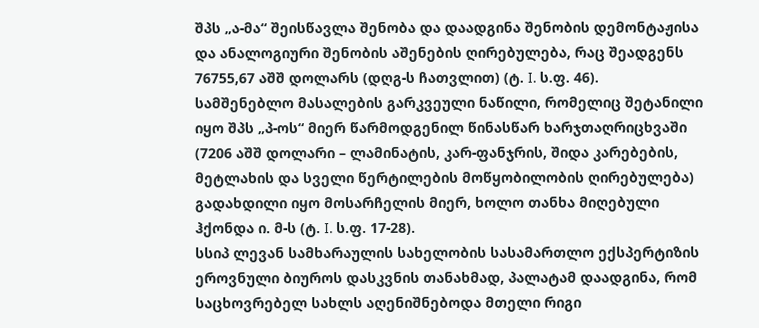შპს „ა-მა“ შეისწავლა შენობა და დაადგინა შენობის დემონტაჟისა და ანალოგიური შენობის აშენების ღირებულება, რაც შეადგენს 76755,67 აშშ დოლარს (დღგ-ს ჩათვლით) (ტ. I. ს.ფ. 46).
სამშენებლო მასალების გარკვეული ნაწილი, რომელიც შეტანილი იყო შპს „პ-ოს“ მიერ წარმოდგენილ წინასწარ ხარჯთაღრიცხვაში (7206 აშშ დოლარი – ლამინატის, კარ-ფანჯრის, შიდა კარებების, მეტლახის და სველი წერტილების მოწყობილობის ღირებულება) გადახდილი იყო მოსარჩელის მიერ, ხოლო თანხა მიღებული ჰქონდა ი. მ-ს (ტ. I. ს.ფ. 17-28).
სსიპ ლევან სამხარაულის სახელობის სასამართლო ექსპერტიზის ეროვნული ბიუროს დასკვნის თანახმად, პალატამ დაადგინა, რომ საცხოვრებელ სახლს აღენიშნებოდა მთელი რიგი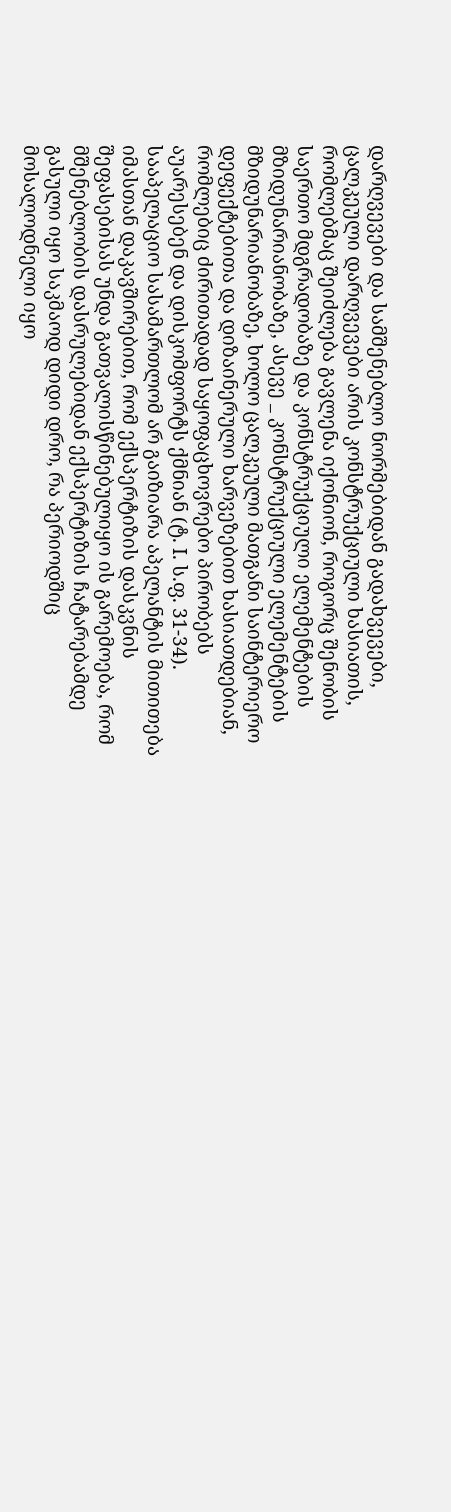დარღვევები და სამშენებლო ნორმებიდან გადახვევები, ცალკეული დარღვევები არის კონსტრუქციული ხასიათის, რომლებმაც შეიძლება გავლენა იქონიონ, როგორც შენობის საერთო მდგრადობაზე და კონსტრუქციული ელემენტების მზიდუნარიანობაზე, ასევე _ კონსტრუქციული ელემენტების მზიდუნარიანობაზე, ხოლო ცალკეული მათგანი საინტერიერო დეფექტებითა და დიზაინერული ხარვეზებით ხასიათდებიან, რომლებიც ძირითადად საყოფაცხოვრებო პირობებს აუარესებენ და დისკომფორტს ქმნიან (ტ. I. ს.ფ. 31-34).
სააპელაციო სასამართლომ არ გაიზიარა აპელანტის მითითება იმასთან დაკავშირებით, რომ ექსპერტიზის დასკვნის შეფასებისას უნდა გათვალისწინებულიყო ის გარემოება, რომ მშენებლობის დასრულებიდან ექსპერტიზის ჩატარებამდე გასული იყო საკმაოდ დიდი დრო, რა პერიოდშიც მოსალოდნელი იყო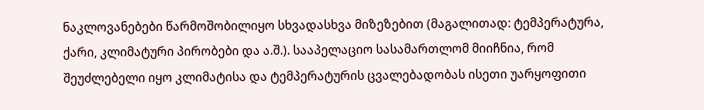ნაკლოვანებები წარმოშობილიყო სხვადასხვა მიზეზებით (მაგალითად: ტემპერატურა, ქარი, კლიმატური პირობები და ა.შ.). სააპელაციო სასამართლომ მიიჩნია, რომ შეუძლებელი იყო კლიმატისა და ტემპერატურის ცვალებადობას ისეთი უარყოფითი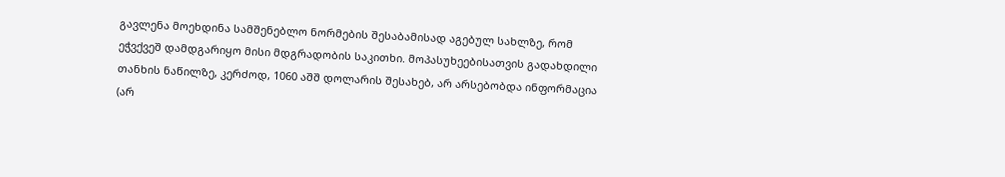გავლენა მოეხდინა სამშენებლო ნორმების შესაბამისად აგებულ სახლზე, რომ ეჭვქვეშ დამდგარიყო მისი მდგრადობის საკითხი. მოპასუხეებისათვის გადახდილი თანხის ნაწილზე, კერძოდ, 1060 აშშ დოლარის შესახებ, არ არსებობდა ინფორმაცია (არ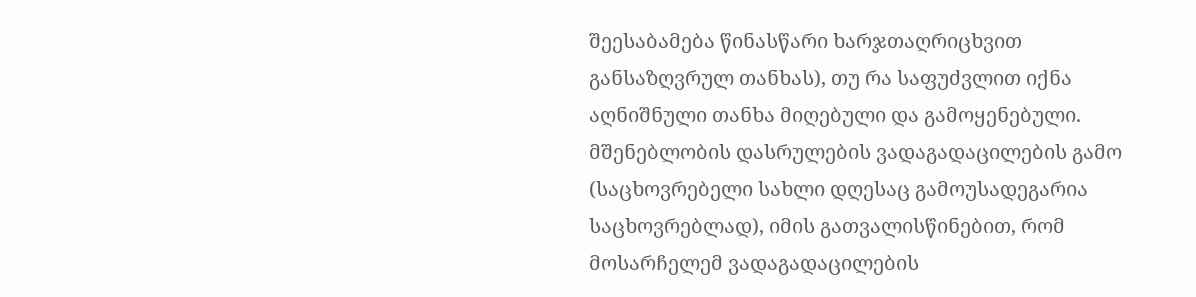შეესაბამება წინასწარი ხარჯთაღრიცხვით განსაზღვრულ თანხას), თუ რა საფუძვლით იქნა აღნიშნული თანხა მიღებული და გამოყენებული.
მშენებლობის დასრულების ვადაგადაცილების გამო (საცხოვრებელი სახლი დღესაც გამოუსადეგარია საცხოვრებლად), იმის გათვალისწინებით, რომ მოსარჩელემ ვადაგადაცილების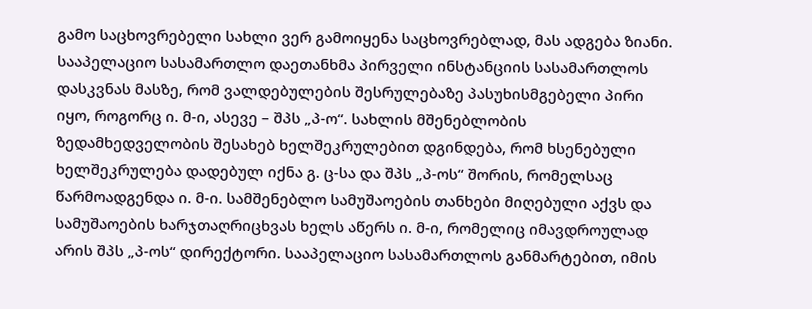გამო საცხოვრებელი სახლი ვერ გამოიყენა საცხოვრებლად, მას ადგება ზიანი.
სააპელაციო სასამართლო დაეთანხმა პირველი ინსტანციის სასამართლოს დასკვნას მასზე, რომ ვალდებულების შესრულებაზე პასუხისმგებელი პირი იყო, როგორც ი. მ-ი, ასევე – შპს „პ-ო“. სახლის მშენებლობის ზედამხედველობის შესახებ ხელშეკრულებით დგინდება, რომ ხსენებული ხელშეკრულება დადებულ იქნა გ. ც-სა და შპს „პ-ოს“ შორის, რომელსაც წარმოადგენდა ი. მ-ი. სამშენებლო სამუშაოების თანხები მიღებული აქვს და სამუშაოების ხარჯთაღრიცხვას ხელს აწერს ი. მ-ი, რომელიც იმავდროულად არის შპს „პ-ოს“ დირექტორი. სააპელაციო სასამართლოს განმარტებით, იმის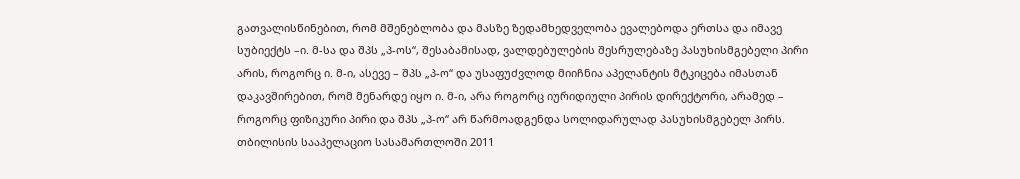გათვალისწინებით, რომ მშენებლობა და მასზე ზედამხედველობა ევალებოდა ერთსა და იმავე სუბიექტს –ი. მ-სა და შპს „პ-ოს“, შესაბამისად, ვალდებულების შესრულებაზე პასუხისმგებელი პირი არის, როგორც ი. მ-ი, ასევე – შპს „პ-ო“ და უსაფუძვლოდ მიიჩნია აპელანტის მტკიცება იმასთან დაკავშირებით, რომ მენარდე იყო ი. მ-ი, არა როგორც იურიდიული პირის დირექტორი, არამედ – როგორც ფიზიკური პირი და შპს „პ-ო“ არ წარმოადგენდა სოლიდარულად პასუხისმგებელ პირს.
თბილისის სააპელაციო სასამართლოში 2011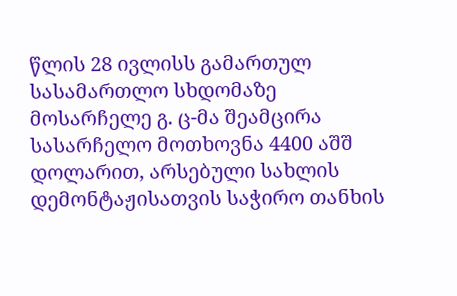წლის 28 ივლისს გამართულ სასამართლო სხდომაზე მოსარჩელე გ. ც-მა შეამცირა სასარჩელო მოთხოვნა 4400 აშშ დოლარით, არსებული სახლის დემონტაჟისათვის საჭირო თანხის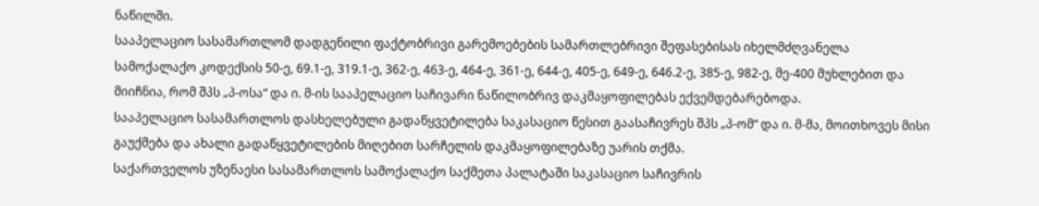ნაწილში.
სააპელაციო სასამართლომ დადგენილი ფაქტობრივი გარემოებების სამართლებრივი შეფასებისას იხელმძღვანელა სამოქალაქო კოდექსის 50-ე, 69.1-ე, 319.1-ე, 362-ე, 463-ე, 464-ე, 361-ე, 644-ე, 405-ე, 649-ე, 646.2-ე, 385-ე, 982-ე, მე-400 მუხლებით და მიიჩნია, რომ შპს „პ-ოსა“ და ი. მ-ის სააპელაციო საჩივარი ნაწილობრივ დაკმაყოფილებას ექვემდებარებოდა.
სააპელაციო სასამართლოს დასხელებული გადაწყვეტილება საკასაციო წესით გაასაჩივრეს შპს „პ-ომ“ და ი. მ-მა, მოითხოვეს მისი გაუქმება და ახალი გადაწყვეტილების მიღებით სარჩელის დაკმაყოფილებაზე უარის თქმა.
საქართველოს უზენაესი სასამართლოს სამოქალაქო საქმეთა პალატაში საკასაციო საჩივრის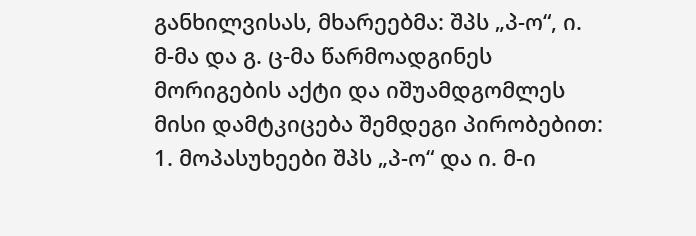განხილვისას, მხარეებმა: შპს „პ-ო“, ი. მ-მა და გ. ც-მა წარმოადგინეს მორიგების აქტი და იშუამდგომლეს მისი დამტკიცება შემდეგი პირობებით:
1. მოპასუხეები შპს „პ-ო“ და ი. მ-ი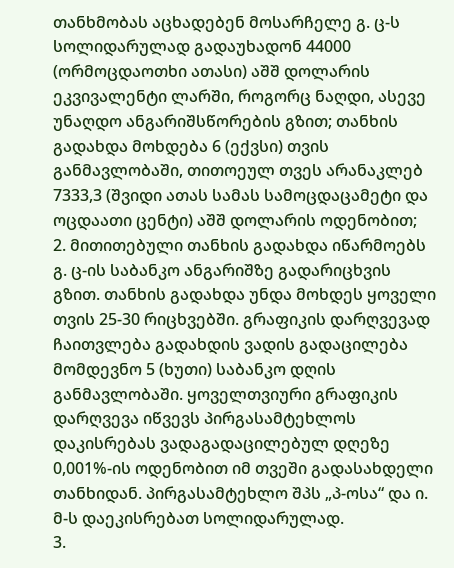თანხმობას აცხადებენ მოსარჩელე გ. ც-ს სოლიდარულად გადაუხადონ 44000 (ორმოცდაოთხი ათასი) აშშ დოლარის ეკვივალენტი ლარში, როგორც ნაღდი, ასევე უნაღდო ანგარიშსწორების გზით; თანხის გადახდა მოხდება 6 (ექვსი) თვის განმავლობაში, თითოეულ თვეს არანაკლებ 7333,3 (შვიდი ათას სამას სამოცდაცამეტი და ოცდაათი ცენტი) აშშ დოლარის ოდენობით;
2. მითითებული თანხის გადახდა იწარმოებს გ. ც-ის საბანკო ანგარიშზე გადარიცხვის გზით. თანხის გადახდა უნდა მოხდეს ყოველი თვის 25-30 რიცხვებში. გრაფიკის დარღვევად ჩაითვლება გადახდის ვადის გადაცილება მომდევნო 5 (ხუთი) საბანკო დღის განმავლობაში. ყოველთვიური გრაფიკის დარღვევა იწვევს პირგასამტეხლოს დაკისრებას ვადაგადაცილებულ დღეზე 0,001%-ის ოდენობით იმ თვეში გადასახდელი თანხიდან. პირგასამტეხლო შპს „პ-ოსა“ და ი. მ-ს დაეკისრებათ სოლიდარულად.
3.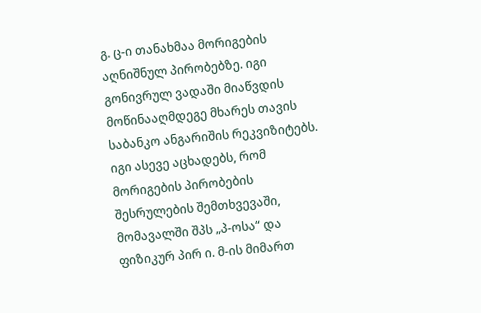გ. ც-ი თანახმაა მორიგების აღნიშნულ პირობებზე. იგი გონივრულ ვადაში მიაწვდის მოწინააღმდეგე მხარეს თავის საბანკო ანგარიშის რეკვიზიტებს. იგი ასევე აცხადებს, რომ მორიგების პირობების შესრულების შემთხვევაში, მომავალში შპს „პ-ოსა“ და ფიზიკურ პირ ი. მ-ის მიმართ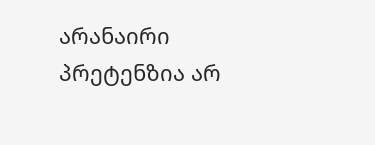არანაირი პრეტენზია არ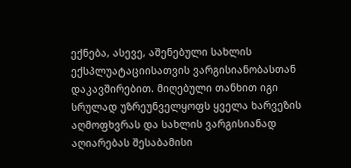ექნება, ასევე, აშენებული სახლის ექსპლუატაციისათვის ვარგისიანობასთან დაკავშირებით. მიღებული თანხით იგი სრულად უზრეუნველყოფს ყველა ხარვეზის აღმოფხვრას და სახლის ვარგისიანად აღიარებას შესაბამისი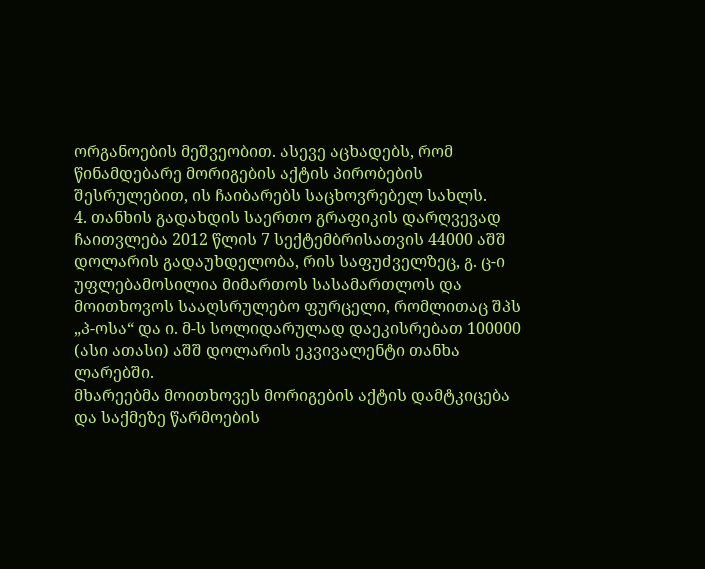ორგანოების მეშვეობით. ასევე აცხადებს, რომ წინამდებარე მორიგების აქტის პირობების შესრულებით, ის ჩაიბარებს საცხოვრებელ სახლს.
4. თანხის გადახდის საერთო გრაფიკის დარღვევად ჩაითვლება 2012 წლის 7 სექტემბრისათვის 44000 აშშ დოლარის გადაუხდელობა, რის საფუძველზეც, გ. ც-ი უფლებამოსილია მიმართოს სასამართლოს და მოითხოვოს სააღსრულებო ფურცელი, რომლითაც შპს „პ-ოსა“ და ი. მ-ს სოლიდარულად დაეკისრებათ 100000 (ასი ათასი) აშშ დოლარის ეკვივალენტი თანხა ლარებში.
მხარეებმა მოითხოვეს მორიგების აქტის დამტკიცება და საქმეზე წარმოების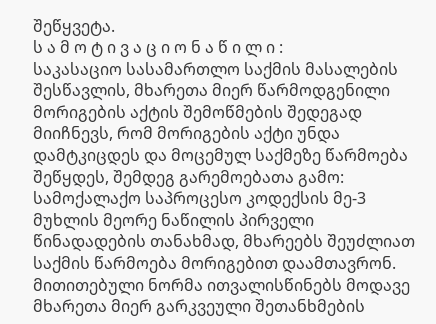შეწყვეტა.
ს ა მ ო ტ ი ვ ა ც ი ო ნ ა წ ი ლ ი :
საკასაციო სასამართლო საქმის მასალების შესწავლის, მხარეთა მიერ წარმოდგენილი მორიგების აქტის შემოწმების შედეგად მიიჩნევს, რომ მორიგების აქტი უნდა დამტკიცდეს და მოცემულ საქმეზე წარმოება შეწყდეს, შემდეგ გარემოებათა გამო:
სამოქალაქო საპროცესო კოდექსის მე-3 მუხლის მეორე ნაწილის პირველი წინადადების თანახმად, მხარეებს შეუძლიათ საქმის წარმოება მორიგებით დაამთავრონ. მითითებული ნორმა ითვალისწინებს მოდავე მხარეთა მიერ გარკვეული შეთანხმების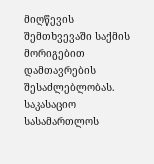მიღწევის შემთხვევაში საქმის მორიგებით დამთავრების შესაძლებლობას. საკასაციო სასამართლოს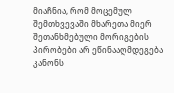მიაჩნია, რომ მოცემულ შემთხვევაში მხარეთა მიერ შეთანხმებული მორიგების პირობები არ ეწინააღმდეგება კანონს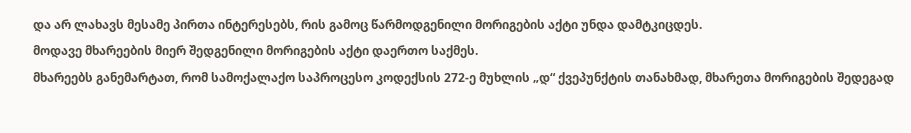და არ ლახავს მესამე პირთა ინტერესებს, რის გამოც წარმოდგენილი მორიგების აქტი უნდა დამტკიცდეს.
მოდავე მხარეების მიერ შედგენილი მორიგების აქტი დაერთო საქმეს.
მხარეებს განემარტათ, რომ სამოქალაქო საპროცესო კოდექსის 272-ე მუხლის „დ“ ქვეპუნქტის თანახმად, მხარეთა მორიგების შედეგად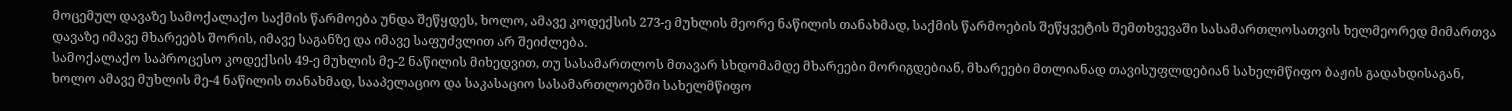მოცემულ დავაზე სამოქალაქო საქმის წარმოება უნდა შეწყდეს, ხოლო, ამავე კოდექსის 273-ე მუხლის მეორე ნაწილის თანახმად, საქმის წარმოების შეწყვეტის შემთხვევაში სასამართლოსათვის ხელმეორედ მიმართვა დავაზე იმავე მხარეებს შორის, იმავე საგანზე და იმავე საფუძვლით არ შეიძლება.
სამოქალაქო საპროცესო კოდექსის 49-ე მუხლის მე-2 ნაწილის მიხედვით, თუ სასამართლოს მთავარ სხდომამდე მხარეები მორიგდებიან, მხარეები მთლიანად თავისუფლდებიან სახელმწიფო ბაჟის გადახდისაგან, ხოლო ამავე მუხლის მე-4 ნაწილის თანახმად, სააპელაციო და საკასაციო სასამართლოებში სახელმწიფო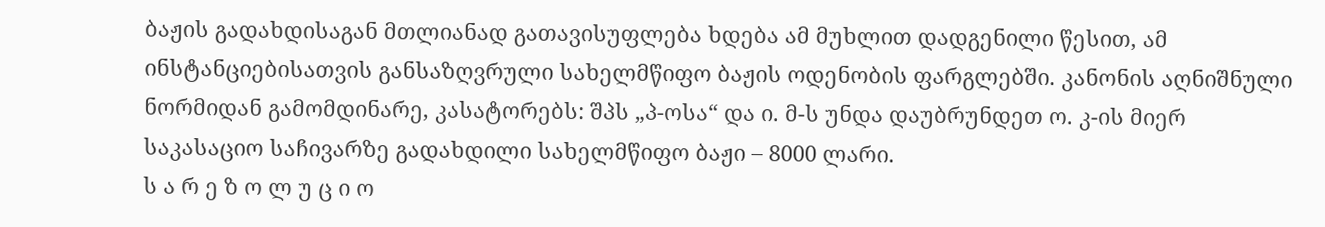ბაჟის გადახდისაგან მთლიანად გათავისუფლება ხდება ამ მუხლით დადგენილი წესით, ამ ინსტანციებისათვის განსაზღვრული სახელმწიფო ბაჟის ოდენობის ფარგლებში. კანონის აღნიშნული ნორმიდან გამომდინარე, კასატორებს: შპს „პ-ოსა“ და ი. მ-ს უნდა დაუბრუნდეთ ო. კ-ის მიერ საკასაციო საჩივარზე გადახდილი სახელმწიფო ბაჟი – 8000 ლარი.
ს ა რ ე ზ ო ლ უ ც ი ო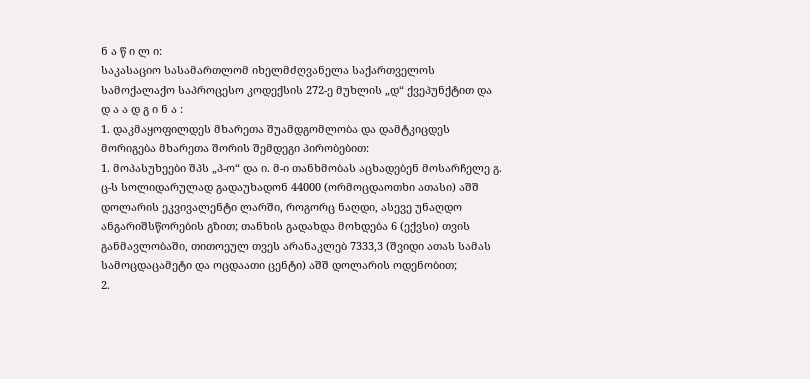ნ ა წ ი ლ ი:
საკასაციო სასამართლომ იხელმძღვანელა საქართველოს სამოქალაქო საპროცესო კოდექსის 272-ე მუხლის „დ“ ქვეპუნქტით და
დ ა ა დ გ ი ნ ა :
1. დაკმაყოფილდეს მხარეთა შუამდგომლობა და დამტკიცდეს მორიგება მხარეთა შორის შემდეგი პირობებით:
1. მოპასუხეები შპს „პ-ო“ და ი. მ-ი თანხმობას აცხადებენ მოსარჩელე გ. ც-ს სოლიდარულად გადაუხადონ 44000 (ორმოცდაოთხი ათასი) აშშ დოლარის ეკვივალენტი ლარში, როგორც ნაღდი, ასევე უნაღდო ანგარიშსწორების გზით; თანხის გადახდა მოხდება 6 (ექვსი) თვის განმავლობაში, თითოეულ თვეს არანაკლებ 7333,3 (შვიდი ათას სამას სამოცდაცამეტი და ოცდაათი ცენტი) აშშ დოლარის ოდენობით;
2.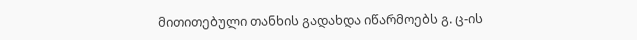მითითებული თანხის გადახდა იწარმოებს გ. ც-ის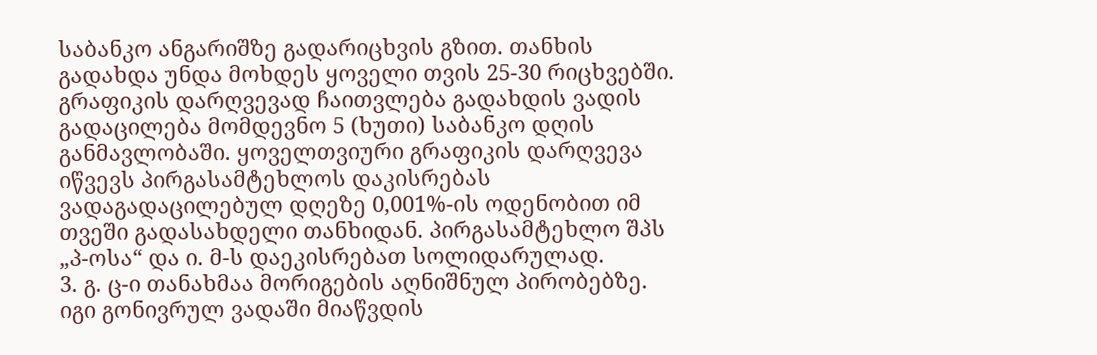საბანკო ანგარიშზე გადარიცხვის გზით. თანხის გადახდა უნდა მოხდეს ყოველი თვის 25-30 რიცხვებში. გრაფიკის დარღვევად ჩაითვლება გადახდის ვადის გადაცილება მომდევნო 5 (ხუთი) საბანკო დღის განმავლობაში. ყოველთვიური გრაფიკის დარღვევა იწვევს პირგასამტეხლოს დაკისრებას ვადაგადაცილებულ დღეზე 0,001%-ის ოდენობით იმ თვეში გადასახდელი თანხიდან. პირგასამტეხლო შპს „პ-ოსა“ და ი. მ-ს დაეკისრებათ სოლიდარულად.
3. გ. ც-ი თანახმაა მორიგების აღნიშნულ პირობებზე. იგი გონივრულ ვადაში მიაწვდის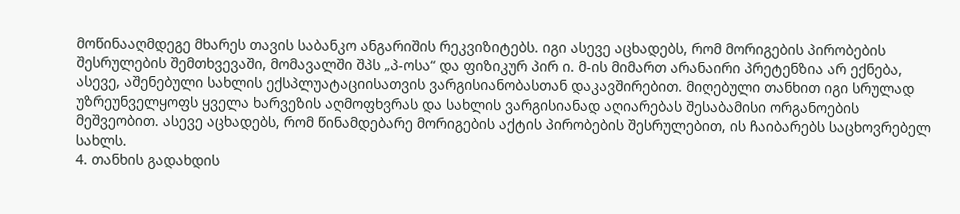მოწინააღმდეგე მხარეს თავის საბანკო ანგარიშის რეკვიზიტებს. იგი ასევე აცხადებს, რომ მორიგების პირობების შესრულების შემთხვევაში, მომავალში შპს „პ-ოსა“ და ფიზიკურ პირ ი. მ-ის მიმართ არანაირი პრეტენზია არ ექნება, ასევე, აშენებული სახლის ექსპლუატაციისათვის ვარგისიანობასთან დაკავშირებით. მიღებული თანხით იგი სრულად უზრეუნველყოფს ყველა ხარვეზის აღმოფხვრას და სახლის ვარგისიანად აღიარებას შესაბამისი ორგანოების მეშვეობით. ასევე აცხადებს, რომ წინამდებარე მორიგების აქტის პირობების შესრულებით, ის ჩაიბარებს საცხოვრებელ სახლს.
4. თანხის გადახდის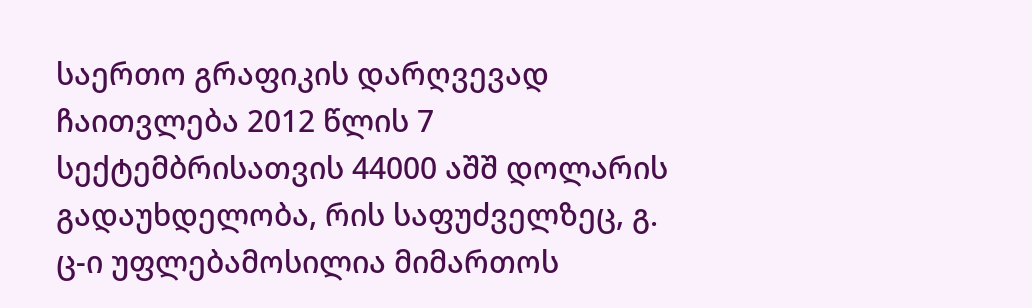საერთო გრაფიკის დარღვევად ჩაითვლება 2012 წლის 7 სექტემბრისათვის 44000 აშშ დოლარის გადაუხდელობა, რის საფუძველზეც, გ. ც-ი უფლებამოსილია მიმართოს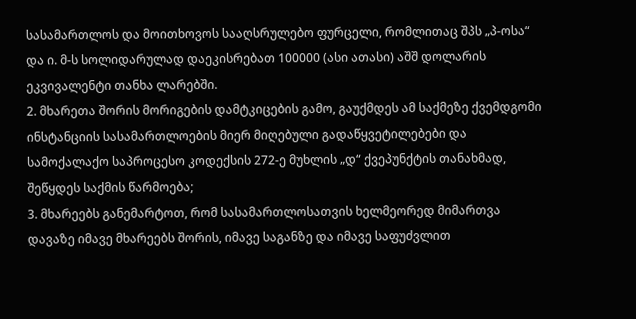სასამართლოს და მოითხოვოს სააღსრულებო ფურცელი, რომლითაც შპს „პ-ოსა“ და ი. მ-ს სოლიდარულად დაეკისრებათ 100000 (ასი ათასი) აშშ დოლარის ეკვივალენტი თანხა ლარებში.
2. მხარეთა შორის მორიგების დამტკიცების გამო, გაუქმდეს ამ საქმეზე ქვემდგომი ინსტანციის სასამართლოების მიერ მიღებული გადაწყვეტილებები და სამოქალაქო საპროცესო კოდექსის 272-ე მუხლის „დ“ ქვეპუნქტის თანახმად, შეწყდეს საქმის წარმოება;
3. მხარეებს განემარტოთ, რომ სასამართლოსათვის ხელმეორედ მიმართვა დავაზე იმავე მხარეებს შორის, იმავე საგანზე და იმავე საფუძვლით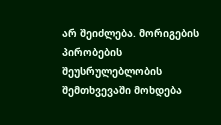არ შეიძლება. მორიგების პირობების შეუსრულებლობის შემთხვევაში მოხდება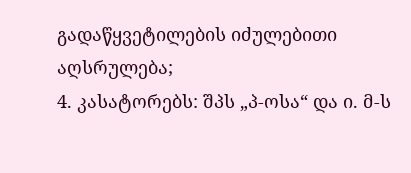გადაწყვეტილების იძულებითი აღსრულება;
4. კასატორებს: შპს „პ-ოსა“ და ი. მ-ს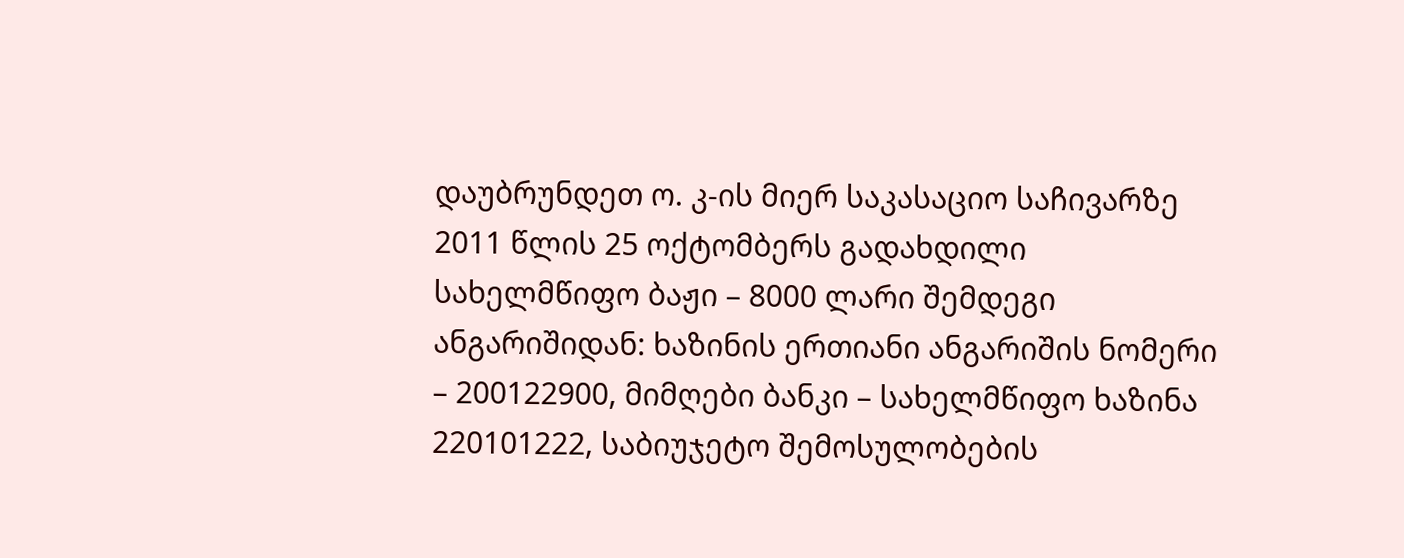დაუბრუნდეთ ო. კ-ის მიერ საკასაციო საჩივარზე 2011 წლის 25 ოქტომბერს გადახდილი სახელმწიფო ბაჟი – 8000 ლარი შემდეგი ანგარიშიდან: ხაზინის ერთიანი ანგარიშის ნომერი – 200122900, მიმღები ბანკი – სახელმწიფო ხაზინა 220101222, საბიუჯეტო შემოსულობების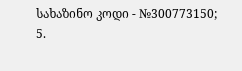სახაზინო კოდი - №300773150;
5.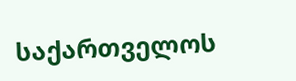საქართველოს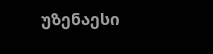უზენაესი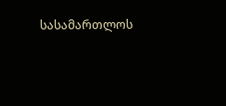სასამართლოს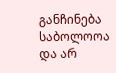განჩინება საბოლოოა და არ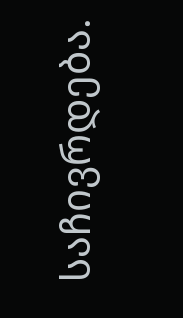საჩივრდება.